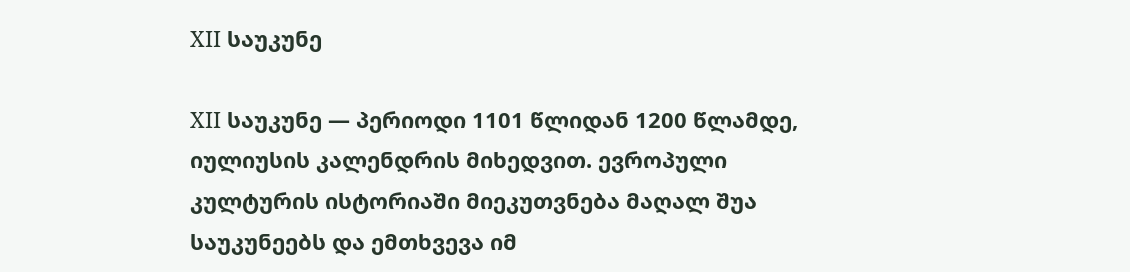XII საუკუნე

XII საუკუნე — პერიოდი 1101 წლიდან 1200 წლამდე, იულიუსის კალენდრის მიხედვით. ევროპული კულტურის ისტორიაში მიეკუთვნება მაღალ შუა საუკუნეებს და ემთხვევა იმ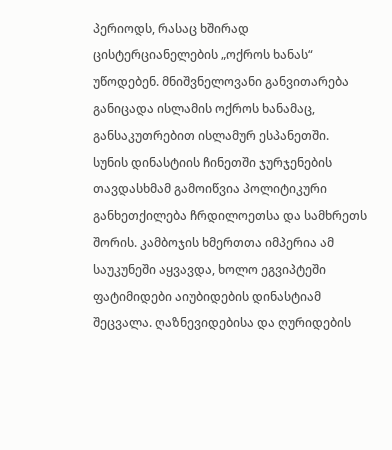პერიოდს, რასაც ხშირად ცისტერციანელების „ოქროს ხანას“ უწოდებენ. მნიშვნელოვანი განვითარება განიცადა ისლამის ოქროს ხანამაც, განსაკუთრებით ისლამურ ესპანეთში.
სუნის დინასტიის ჩინეთში ჯურჯენების თავდასხმამ გამოიწვია პოლიტიკური განხეთქილება ჩრდილოეთსა და სამხრეთს შორის. კამბოჯის ხმერთთა იმპერია ამ საუკუნეში აყვავდა, ხოლო ეგვიპტეში ფატიმიდები აიუბიდების დინასტიამ შეცვალა. ღაზნევიდებისა და ღურიდების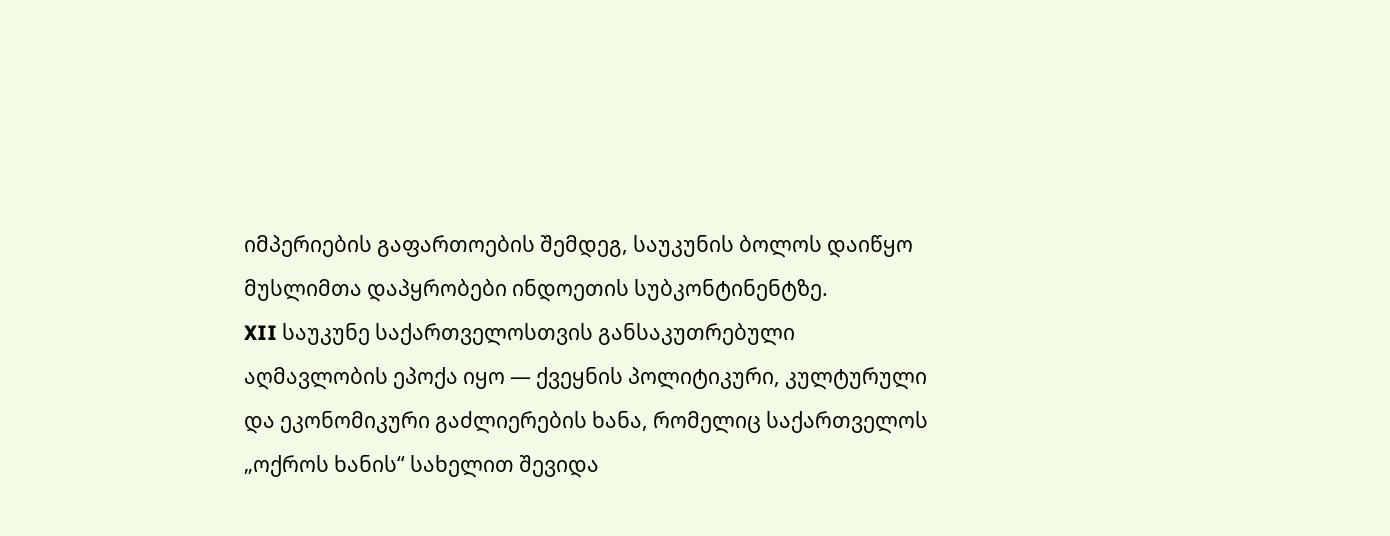იმპერიების გაფართოების შემდეგ, საუკუნის ბოლოს დაიწყო მუსლიმთა დაპყრობები ინდოეთის სუბკონტინენტზე.
XII საუკუნე საქართველოსთვის განსაკუთრებული აღმავლობის ეპოქა იყო — ქვეყნის პოლიტიკური, კულტურული და ეკონომიკური გაძლიერების ხანა, რომელიც საქართველოს „ოქროს ხანის“ სახელით შევიდა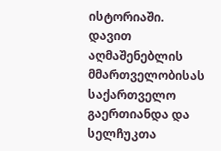ისტორიაში. დავით აღმაშენებლის მმართველობისას საქართველო გაერთიანდა და სელჩუკთა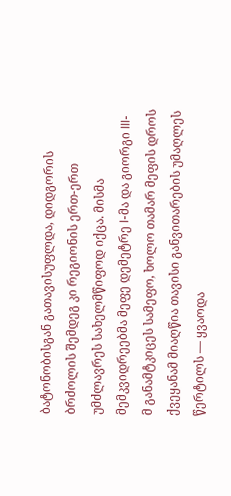ბატონობისგან გათავისუფლდა, დიდგორის ბრძოლის შემდეგ კი რეგიონის ერთ-ერთ უმძლავრეს სახელმწიფოდ იქცა. მისმა მემკვიდრეებმა მეფე დემეტრე I-მა და გიორგი III-მ განამტკიცეს სამეფო, ხოლო თამარ მეფის დროს ქვეყანამ მიაღწია თავისი განვითარების უმაღლეს წერტილს — ყვაოდა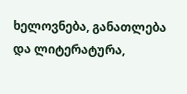ხელოვნება, განათლება და ლიტერატურა,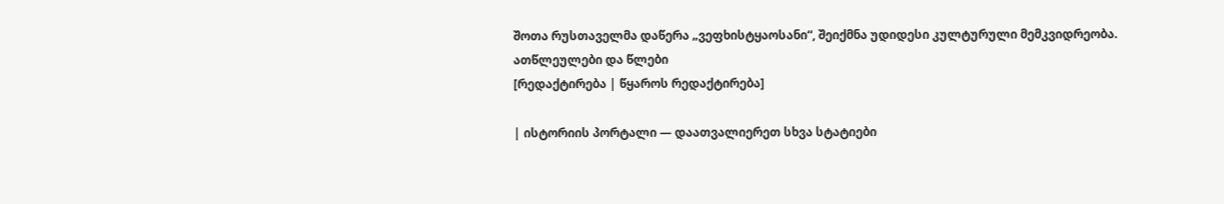შოთა რუსთაველმა დაწერა „ვეფხისტყაოსანი“, შეიქმნა უდიდესი კულტურული მემკვიდრეობა.
ათწლეულები და წლები
[რედაქტირება | წყაროს რედაქტირება]

| ისტორიის პორტალი — დაათვალიერეთ სხვა სტატიები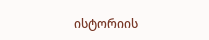ისტორიის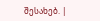შესახებ. |